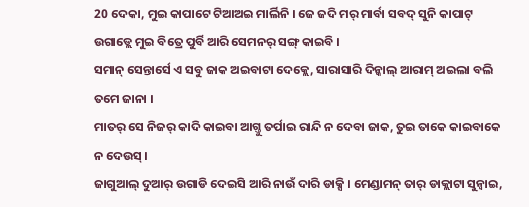20 ଦେକା, ମୁଇ କାପାଟେ ଟିଆଅଇ ମାର୍ଲିନି । ଜେ ଜଦି ମର୍ ମାର୍ବା ସବଦ୍ ସୁନି କାପାଟ୍ ଉଗାଡ୍ଲେ ମୁଇ ବିତ୍ରେ ପୁର୍ବି ଆରି ସେମନର୍ ସଙ୍ଗ୍ କାଇବି ।
ସମାନ୍ ସେନ୍ତାର୍ସେ ଏ ସବୁ ଜାକ ଅଇବାଟା ଦେକ୍ଲେ, ସାରାସାରି ଦିନ୍କାଲ୍ ଆରାମ୍ ଅଇଲା ବଲି ତମେ ଜାନା ।
ମାତର୍ ସେ ନିଜର୍ କାଦି କାଇବା ଆଗ୍ତୁ ତର୍ପାଇ ରାନ୍ଦି ନ ଦେବା ଜାକ, ତୁଇ ତାକେ କାଇବାକେ ନ ଦେଉସ୍ ।
ଜାଗୁଆଲ୍ ଦୁଆର୍ ଉଗାଡି ଦେଇସି ଆରି ନାଉଁ ଦାରି ଡାକ୍ସି । ମେଣ୍ଡାମନ୍ ତାର୍ ଡାକ୍ଲାଟା ସୁନ୍ବାଇ,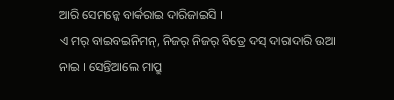ଆରି ସେମନ୍କେ ବାର୍କରାଇ ଦାରିଜାଇସି ।
ଏ ମର୍ ବାଇବଇନିମନ୍, ନିଜର୍ ନିଜର୍ ବିତ୍ରେ ଦସ୍ ଦାରାଦାରି ଉଆ ନାଇ । ସେନ୍ତିଆଲେ ମାପ୍ରୁ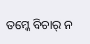ତମ୍କେ ବିଚାର୍ ନ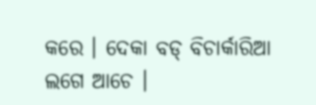କରେ । ଦେକା ବଡ୍ ବିଚାର୍କାରିଆ ଲଗେ ଆଚେ ।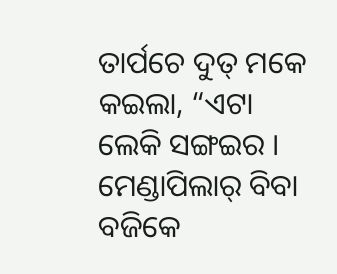ତାର୍ପଚେ ଦୁତ୍ ମକେ କଇଲା, “ଏଟା ଲେକି ସଙ୍ଗଇର । ମେଣ୍ଡାପିଲାର୍ ବିବା ବଜିକେ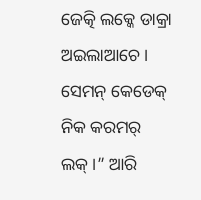ଜେତ୍କି ଲକ୍କେ ଡାକ୍ରା ଅଇଲାଆଚେ । ସେମନ୍ କେଡେକ୍ ନିକ କରମର୍ ଲକ୍ ।” ଆରି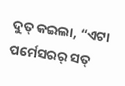ଦୁତ୍ କଇଲା, “ଏଟା ପର୍ମେସରର୍ ସତ୍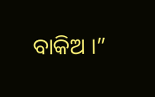ବାକିଅ ।”